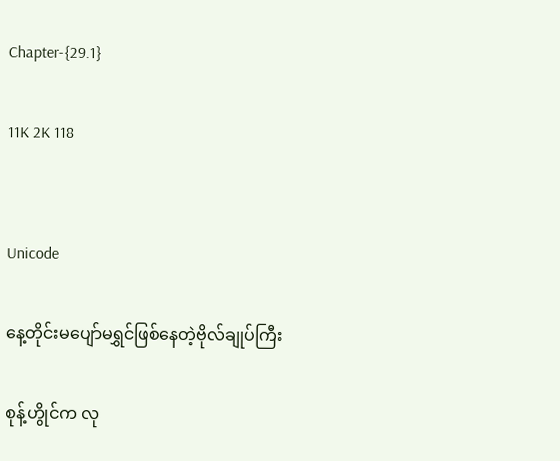Chapter-{29.1}

11K 2K 118


Unicode

နေ့တိုင်းမပျော်မရွှင်ဖြစ်နေတဲ့ဗိုလ်ချုပ်ကြီး

စုန့်ဟွိုင်က လု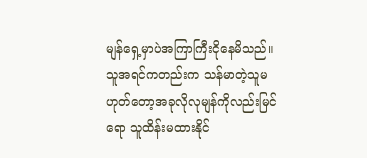မျန်ရှေ့မှာပဲအကြာကြီးငိုနေမိသည်။
သူအရင်ကတည်းက သန်မာတဲ့သူမဟုတ်တော့အခုလိုလုမျန်ကိုလည်းမြင်ရော သူထိန်းမထားနိုင်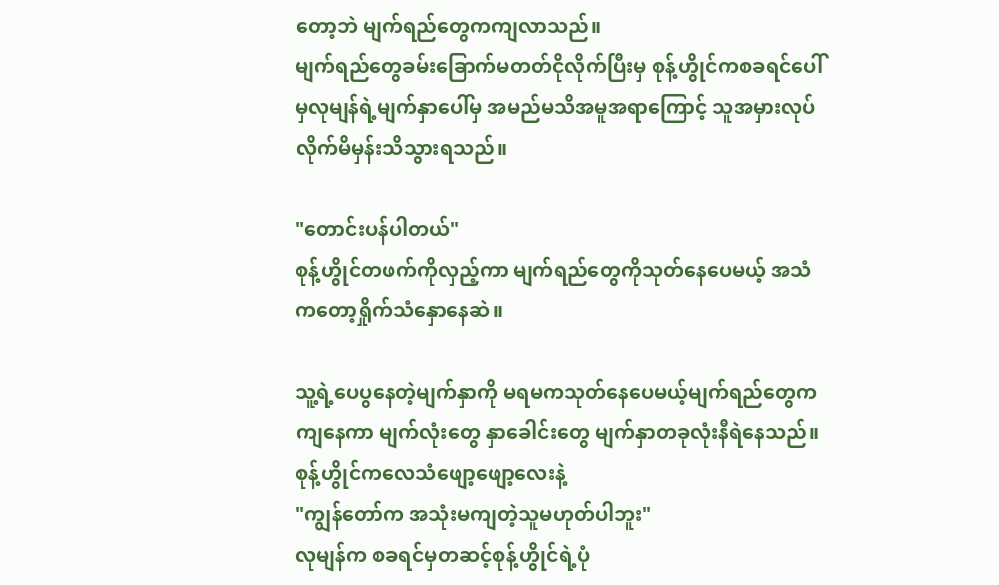တော့ဘဲ မျက်ရည်တွေကကျလာသည်။
မျက်ရည်တွေခမ်းခြောက်မတတ်ငိုလိုက်ပြီးမှ စုန့်ဟွိုင်ကစခရင်ပေါ်မှလုမျန်ရဲ့မျက်နှာပေါ်မှ အမည်မသိအမူအရာကြောင့် သူအမှားလုပ်လိုက်မိမှန်းသိသွားရသည်။

"တောင်းပန်ပါတယ်"
စုန့်ဟွိုင်တဖက်ကိုလှည့်ကာ မျက်ရည်တွေကိုသုတ်နေပေမယ့် အသံကတော့ရှိုက်သံနှောနေဆဲ။

သူ့ရဲ့ပေပွနေတဲ့မျက်နှာကို မရမကသုတ်နေပေမယ့်မျက်ရည်တွေကကျနေကာ မျက်လုံးတွေ နှာခေါင်းတွေ မျက်နှာတခုလုံးနီရဲနေသည်။
စုန့်ဟွိုင်ကလေသံဖျော့ဖျော့လေးနဲ့
"ကျွန်တော်က အသုံးမကျတဲ့သူမဟုတ်ပါဘူး"
လုမျန်က စခရင်မှတဆင့်စုန့်ဟွိုင်ရဲ့ပုံ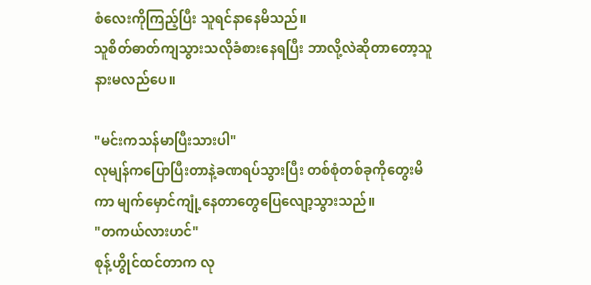စံလေးကိုကြည့်ပြီး သူရင်နာနေမိသည်။
သူစိတ်ဓာတ်ကျသွားသလိုခံစားနေရပြီး ဘာလို့လဲဆိုတာတော့သူနားမလည်ပေ။

"မင်းကသန်မာပြီးသားပါ"
လုမျန်ကပြောပြီးတာနဲ့ခဏရပ်သွားပြီး တစ်စုံတစ်ခုကိုတွေးမိကာ မျက်မှောင်ကျုံ့နေတာတွေပြေလျော့သွားသည်။
"တကယ်လားဟင်"
စုန့်ဟွိုင်ထင်တာက လု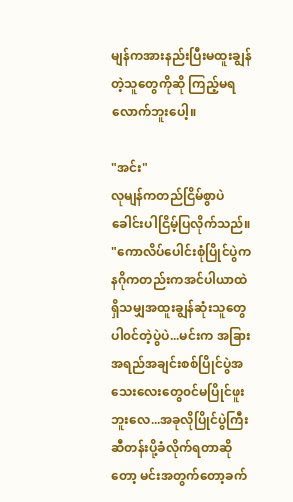မျန်ကအားနည်းပြီးမထူးချွန်တဲ့သူတွေကိုဆို ကြည့်မရလောက်ဘူးပေါ့။

"အင်း"
လုမျန်ကတည်ငြိမ်စွာပဲ ခေါင်းပါငြိမ့်ပြလိုက်သည်။
"ကောလိပ်ပေါင်းစုံပြိုင်ပွဲက နဂိုကတည်းကအင်ပါယာထဲရှိသမျှအထူးချွန်ဆုံးသူတွေပါ၀င်တဲ့ပွဲပဲ...မင်းက အခြားအရည်အချင်းစစ်ပြိုင်ပွဲအသေးလေးတွေ၀င်မပြိုင်ဖူးဘူးလေ...အခုလိုပြိုင်ပွဲကြီးဆီတန်းပို့ခံလိုက်ရတာဆိုတော့ မင်းအတွက်တော့ခက်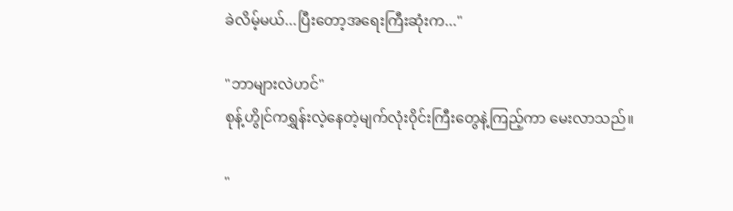ခဲလိမ့်မယ်...ပြီးတော့အရေးကြီးဆုံးက..."

"ဘာများလဲဟင်"
စုန့်ဟွိုင်ကရွှန်းလဲ့နေတဲ့မျက်လုံး၀ိုင်းကြီးတွေနဲ့ကြည့်ကာ မေးလာသည်။

"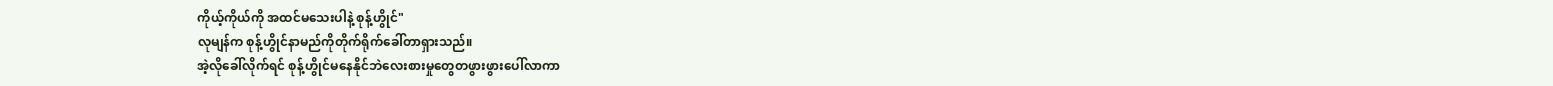ကိုယ့်ကိုယ်ကို အထင်မသေးပါနဲ့ စုန့်ဟွိုင်"
လုမျန်က စုန့်ဟွိုင်နာမည်ကိုတိုက်ရိုက်ခေါ်တာရှားသည်။
အဲ့လိုခေါ်လိုက်ရင် စုန့်ဟွိုင်မနေနိုင်ဘဲလေးစားမှုတွေတဖွားဖွားပေါ်လာကာ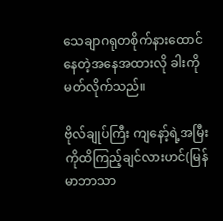သေချာဂရုတစိုက်နားထောင်နေတဲ့အနေအထားလို ခါးကိုမတ်လိုက်သည်။

ဗိုလ်ချုပ်ကြီး ကျနော့်ရဲ့အမြီးကိုထိကြည့်ချင်လားဟင်(မြန်မာဘာသာ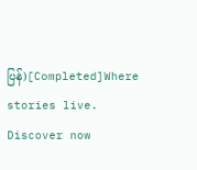ပြန်)[Completed]Where stories live. Discover now